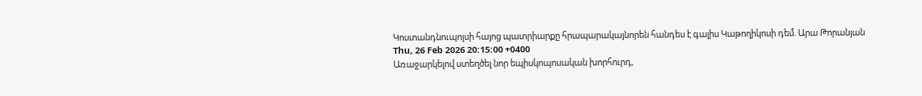Կոստանդնուպոլսի հայոց պատրիարքը հրապարակայնորեն հանդես է գալիս Կաթողիկոսի դեմ. Արա Թորանյան
Thu, 26 Feb 2026 20:15:00 +0400
Առաջարկելով ստեղծել նոր եպիսկոպոսական խորհուրդ,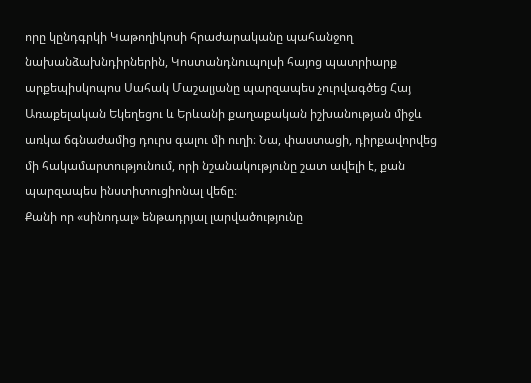որը կընդգրկի Կաթողիկոսի հրաժարականը պահանջող նախանձախնդիրներին, Կոստանդնուպոլսի հայոց պատրիարք արքեպիսկոպոս Սահակ Մաշալյանը պարզապես չուրվագծեց Հայ Առաքելական Եկեղեցու և Երևանի քաղաքական իշխանության միջև առկա ճգնաժամից դուրս գալու մի ուղի։ Նա, փաստացի, դիրքավորվեց մի հակամարտությունում, որի նշանակությունը շատ ավելի է, քան պարզապես ինստիտուցիոնալ վեճը։
Քանի որ «սինոդալ» ենթադրյալ լարվածությունը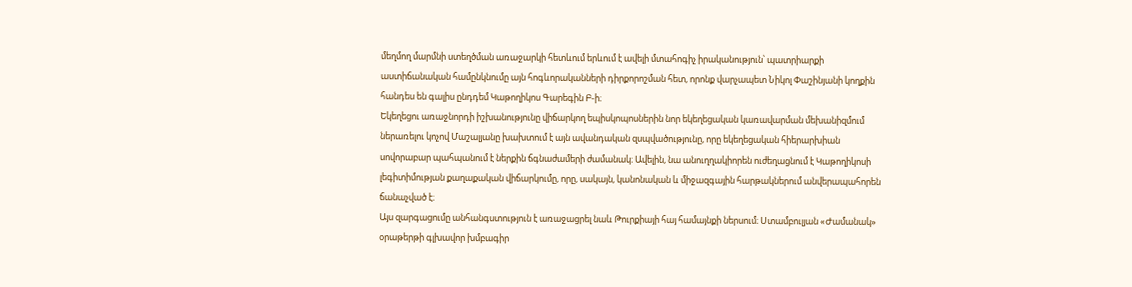մեղմող մարմնի ստեղծման առաջարկի հետևում երևում է ավելի մտահոգիչ իրականություն՝ պատրիարքի աստիճանական համընկնումը այն հոգևորականների դիրքորոշման հետ, որոնք վարչապետ Նիկոլ Փաշինյանի կողքին հանդես են գալիս ընդդեմ Կաթողիկոս Գարեգին Բ-ի։
Եկեղեցու առաջնորդի իշխանությունը վիճարկող եպիսկոպոսներին նոր եկեղեցական կառավարման մեխանիզմում ներառելու կոչով Մաշալյանը խախտում է այն ավանդական զսպվածությունը, որը եկեղեցական հիերարխիան սովորաբար պահպանում է ներքին ճգնաժամերի ժամանակ։ Ավելին, նա անուղղակիորեն ուժեղացնում է Կաթողիկոսի լեգիտիմության քաղաքական վիճարկումը, որը, սակայն, կանոնական և միջազգային հարթակներում անվերապահորեն ճանաչված է։
Այս զարգացումը անհանգստություն է առաջացրել նաև Թուրքիայի հայ համայնքի ներսում։ Ստամբուլյան «Ժամանակ» օրաթերթի գլխավոր խմբագիր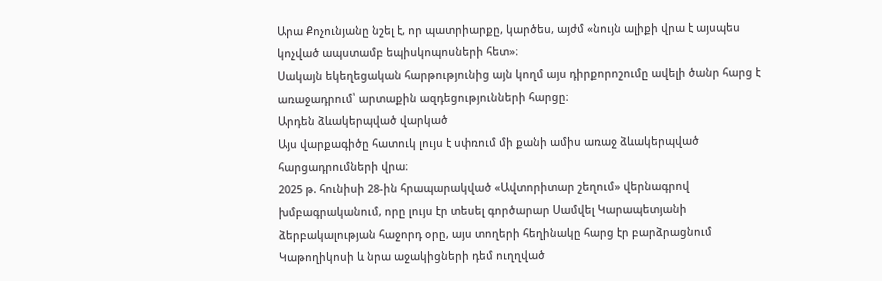Արա Քոչունյանը նշել է, որ պատրիարքը, կարծես, այժմ «նույն ալիքի վրա է այսպես կոչված ապստամբ եպիսկոպոսների հետ»։
Սակայն եկեղեցական հարթությունից այն կողմ այս դիրքորոշումը ավելի ծանր հարց է առաջադրում՝ արտաքին ազդեցությունների հարցը։
Արդեն ձևակերպված վարկած
Այս վարքագիծը հատուկ լույս է սփռում մի քանի ամիս առաջ ձևակերպված հարցադրումների վրա։
2025 թ. հունիսի 28-ին հրապարակված «Ավտորիտար շեղում» վերնագրով խմբագրականում, որը լույս էր տեսել գործարար Սամվել Կարապետյանի ձերբակալության հաջորդ օրը, այս տողերի հեղինակը հարց էր բարձրացնում Կաթողիկոսի և նրա աջակիցների դեմ ուղղված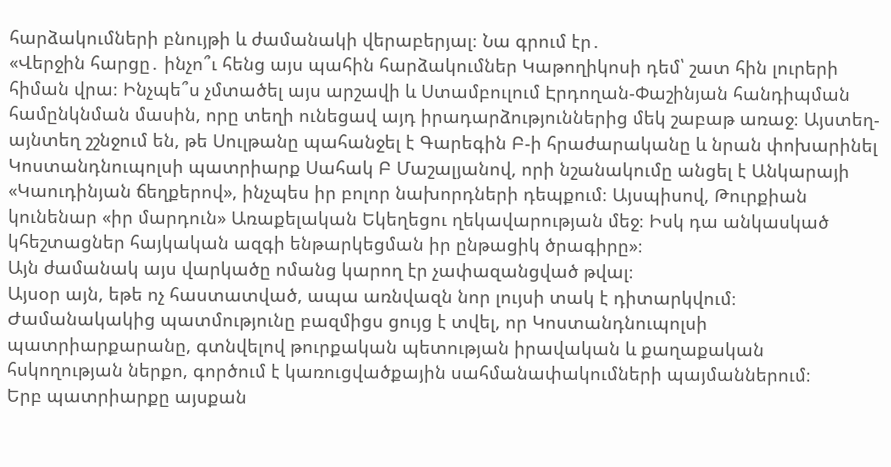հարձակումների բնույթի և ժամանակի վերաբերյալ։ Նա գրում էր․
«Վերջին հարցը․ ինչո՞ւ հենց այս պահին հարձակումներ Կաթողիկոսի դեմ՝ շատ հին լուրերի հիման վրա։ Ինչպե՞ս չմտածել այս արշավի և Ստամբուլում Էրդողան-Փաշինյան հանդիպման համընկնման մասին, որը տեղի ունեցավ այդ իրադարձություններից մեկ շաբաթ առաջ։ Այստեղ-այնտեղ շշնջում են, թե Սուլթանը պահանջել է Գարեգին Բ-ի հրաժարականը և նրան փոխարինել Կոստանդնուպոլսի պատրիարք Սահակ Բ Մաշալյանով, որի նշանակումը անցել է Անկարայի «Կաուդինյան ճեղքերով», ինչպես իր բոլոր նախորդների դեպքում։ Այսպիսով, Թուրքիան կունենար «իր մարդուն» Առաքելական Եկեղեցու ղեկավարության մեջ։ Իսկ դա անկասկած կհեշտացներ հայկական ազգի ենթարկեցման իր ընթացիկ ծրագիրը»։
Այն ժամանակ այս վարկածը ոմանց կարող էր չափազանցված թվալ։
Այսօր այն, եթե ոչ հաստատված, ապա առնվազն նոր լույսի տակ է դիտարկվում։
Ժամանակակից պատմությունը բազմիցս ցույց է տվել, որ Կոստանդնուպոլսի պատրիարքարանը, գտնվելով թուրքական պետության իրավական և քաղաքական հսկողության ներքո, գործում է կառուցվածքային սահմանափակումների պայմաններում։
Երբ պատրիարքը այսքան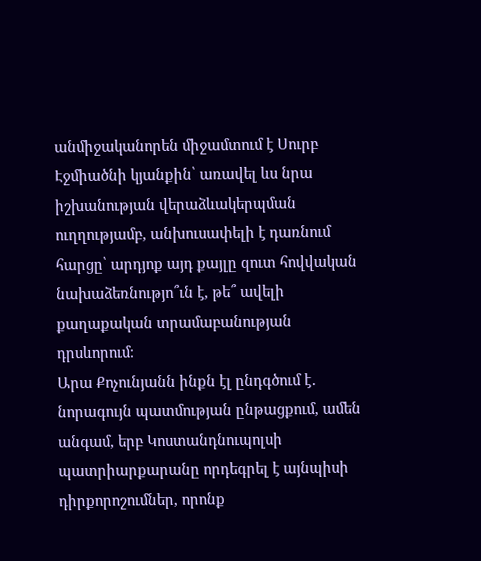անմիջականորեն միջամտում է Սուրբ Էջմիածնի կյանքին՝ առավել ևս նրա իշխանության վերաձևակերպման ուղղությամբ, անխուսափելի է դառնում հարցը՝ արդյոք այդ քայլը զուտ հովվական նախաձեռնությո՞ւն է, թե՞ ավելի քաղաքական տրամաբանության դրսևորում։
Արա Քոչունյանն ինքն էլ ընդգծում է․ նորագույն պատմության ընթացքում, ամեն անգամ, երբ Կոստանդնուպոլսի պատրիարքարանը որդեգրել է այնպիսի դիրքորոշումներ, որոնք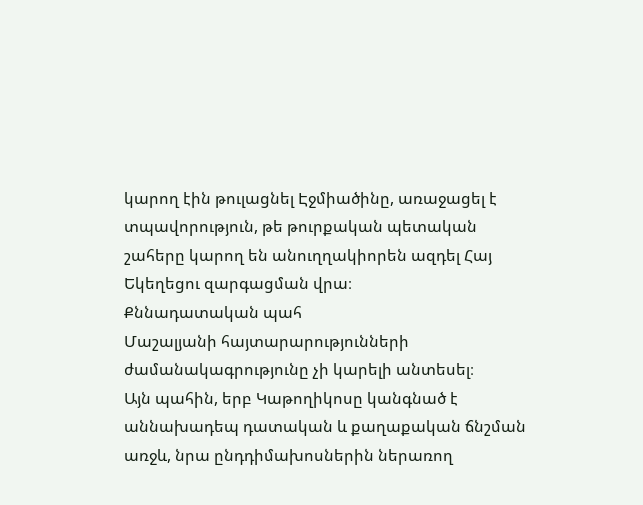կարող էին թուլացնել Էջմիածինը, առաջացել է տպավորություն, թե թուրքական պետական շահերը կարող են անուղղակիորեն ազդել Հայ Եկեղեցու զարգացման վրա։
Քննադատական պահ
Մաշալյանի հայտարարությունների ժամանակագրությունը չի կարելի անտեսել։
Այն պահին, երբ Կաթողիկոսը կանգնած է աննախադեպ դատական և քաղաքական ճնշման առջև, նրա ընդդիմախոսներին ներառող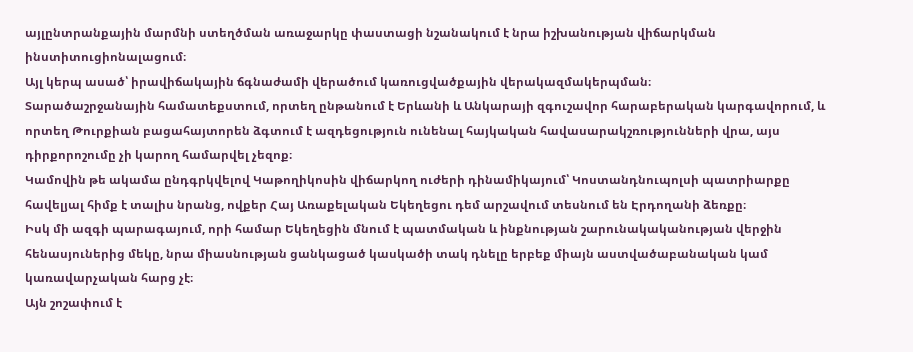այլընտրանքային մարմնի ստեղծման առաջարկը փաստացի նշանակում է նրա իշխանության վիճարկման ինստիտուցիոնալացում։
Այլ կերպ ասած՝ իրավիճակային ճգնաժամի վերածում կառուցվածքային վերակազմակերպման։
Տարածաշրջանային համատեքստում, որտեղ ընթանում է Երևանի և Անկարայի զգուշավոր հարաբերական կարգավորում, և որտեղ Թուրքիան բացահայտորեն ձգտում է ազդեցություն ունենալ հայկական հավասարակշռությունների վրա, այս դիրքորոշումը չի կարող համարվել չեզոք։
Կամովին թե ակամա ընդգրկվելով Կաթողիկոսին վիճարկող ուժերի դինամիկայում՝ Կոստանդնուպոլսի պատրիարքը հավելյալ հիմք է տալիս նրանց, ովքեր Հայ Առաքելական Եկեղեցու դեմ արշավում տեսնում են Էրդողանի ձեռքը։
Իսկ մի ազգի պարագայում, որի համար Եկեղեցին մնում է պատմական և ինքնության շարունակականության վերջին հենասյուներից մեկը, նրա միասնության ցանկացած կասկածի տակ դնելը երբեք միայն աստվածաբանական կամ կառավարչական հարց չէ։
Այն շոշափում է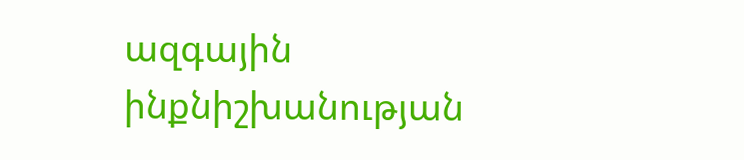ազգային ինքնիշխանության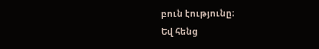բուն էությունը։
Եվ հենց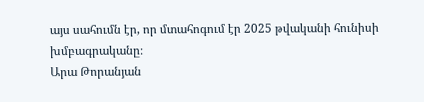այս սահումն էր, որ մտահոգում էր 2025 թվականի հունիսի խմբագրականը։
Արա Թորանյան